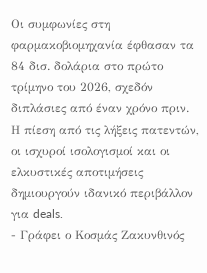Οι συμφωνίες στη φαρμακοβιομηχανία έφθασαν τα 84 δισ. δολάρια στο πρώτο τρίμηνο του 2026, σχεδόν διπλάσιες από έναν χρόνο πριν. Η πίεση από τις λήξεις πατεντών, οι ισχυροί ισολογισμοί και οι ελκυστικές αποτιμήσεις δημιουργούν ιδανικό περιβάλλον για deals.
- Γράφει ο Κοσμάς Ζακυνθινός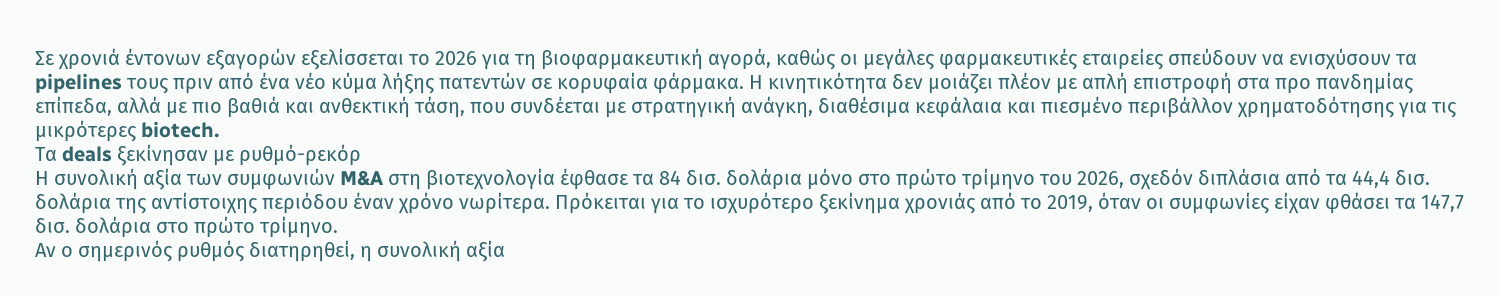Σε χρονιά έντονων εξαγορών εξελίσσεται το 2026 για τη βιοφαρμακευτική αγορά, καθώς οι μεγάλες φαρμακευτικές εταιρείες σπεύδουν να ενισχύσουν τα pipelines τους πριν από ένα νέο κύμα λήξης πατεντών σε κορυφαία φάρμακα. Η κινητικότητα δεν μοιάζει πλέον με απλή επιστροφή στα προ πανδημίας επίπεδα, αλλά με πιο βαθιά και ανθεκτική τάση, που συνδέεται με στρατηγική ανάγκη, διαθέσιμα κεφάλαια και πιεσμένο περιβάλλον χρηματοδότησης για τις μικρότερες biotech.
Τα deals ξεκίνησαν με ρυθμό-ρεκόρ
Η συνολική αξία των συμφωνιών M&A στη βιοτεχνολογία έφθασε τα 84 δισ. δολάρια μόνο στο πρώτο τρίμηνο του 2026, σχεδόν διπλάσια από τα 44,4 δισ. δολάρια της αντίστοιχης περιόδου έναν χρόνο νωρίτερα. Πρόκειται για το ισχυρότερο ξεκίνημα χρονιάς από το 2019, όταν οι συμφωνίες είχαν φθάσει τα 147,7 δισ. δολάρια στο πρώτο τρίμηνο.
Αν ο σημερινός ρυθμός διατηρηθεί, η συνολική αξία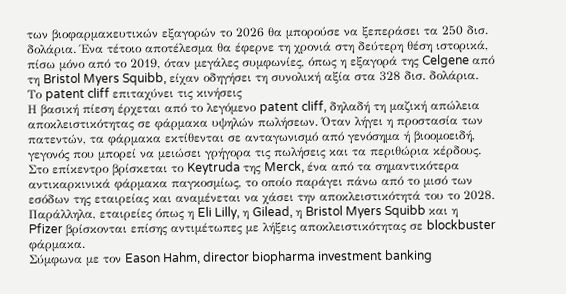των βιοφαρμακευτικών εξαγορών το 2026 θα μπορούσε να ξεπεράσει τα 250 δισ. δολάρια. Ένα τέτοιο αποτέλεσμα θα έφερνε τη χρονιά στη δεύτερη θέση ιστορικά, πίσω μόνο από το 2019, όταν μεγάλες συμφωνίες, όπως η εξαγορά της Celgene από τη Bristol Myers Squibb, είχαν οδηγήσει τη συνολική αξία στα 328 δισ. δολάρια.
Το patent cliff επιταχύνει τις κινήσεις
Η βασική πίεση έρχεται από το λεγόμενο patent cliff, δηλαδή τη μαζική απώλεια αποκλειστικότητας σε φάρμακα υψηλών πωλήσεων. Όταν λήγει η προστασία των πατεντών, τα φάρμακα εκτίθενται σε ανταγωνισμό από γενόσημα ή βιοομοειδή, γεγονός που μπορεί να μειώσει γρήγορα τις πωλήσεις και τα περιθώρια κέρδους.
Στο επίκεντρο βρίσκεται το Keytruda της Merck, ένα από τα σημαντικότερα αντικαρκινικά φάρμακα παγκοσμίως, το οποίο παράγει πάνω από το μισό των εσόδων της εταιρείας και αναμένεται να χάσει την αποκλειστικότητά του το 2028. Παράλληλα, εταιρείες όπως η Eli Lilly, η Gilead, η Bristol Myers Squibb και η Pfizer βρίσκονται επίσης αντιμέτωπες με λήξεις αποκλειστικότητας σε blockbuster φάρμακα.
Σύμφωνα με τον Eason Hahm, director biopharma investment banking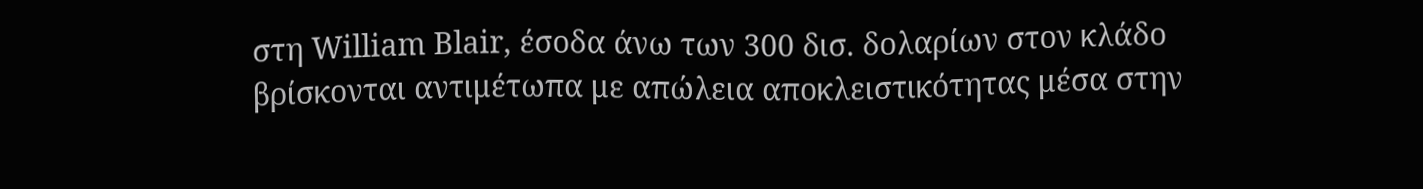στη William Blair, έσοδα άνω των 300 δισ. δολαρίων στον κλάδο βρίσκονται αντιμέτωπα με απώλεια αποκλειστικότητας μέσα στην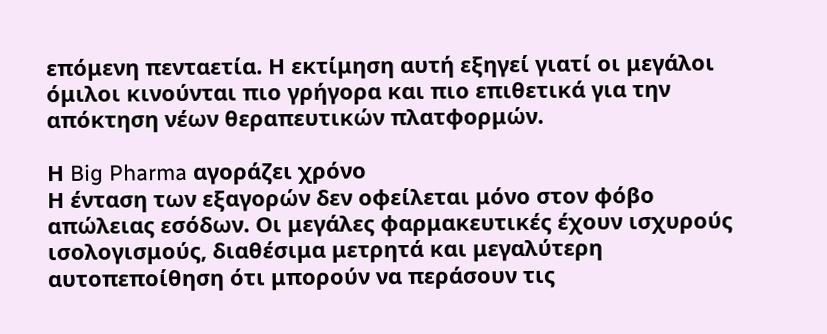επόμενη πενταετία. Η εκτίμηση αυτή εξηγεί γιατί οι μεγάλοι όμιλοι κινούνται πιο γρήγορα και πιο επιθετικά για την απόκτηση νέων θεραπευτικών πλατφορμών.

Η Big Pharma αγοράζει χρόνο
Η ένταση των εξαγορών δεν οφείλεται μόνο στον φόβο απώλειας εσόδων. Οι μεγάλες φαρμακευτικές έχουν ισχυρούς ισολογισμούς, διαθέσιμα μετρητά και μεγαλύτερη αυτοπεποίθηση ότι μπορούν να περάσουν τις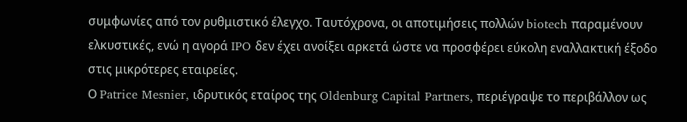συμφωνίες από τον ρυθμιστικό έλεγχο. Ταυτόχρονα, οι αποτιμήσεις πολλών biotech παραμένουν ελκυστικές, ενώ η αγορά IPO δεν έχει ανοίξει αρκετά ώστε να προσφέρει εύκολη εναλλακτική έξοδο στις μικρότερες εταιρείες.
Ο Patrice Mesnier, ιδρυτικός εταίρος της Oldenburg Capital Partners, περιέγραψε το περιβάλλον ως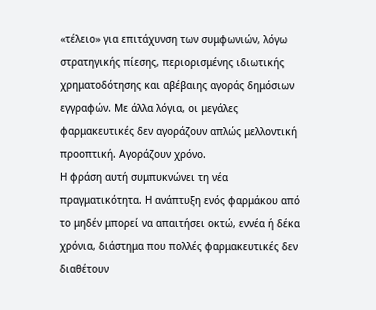«τέλειο» για επιτάχυνση των συμφωνιών, λόγω στρατηγικής πίεσης, περιορισμένης ιδιωτικής χρηματοδότησης και αβέβαιης αγοράς δημόσιων εγγραφών. Με άλλα λόγια, οι μεγάλες φαρμακευτικές δεν αγοράζουν απλώς μελλοντική προοπτική. Αγοράζουν χρόνο.
Η φράση αυτή συμπυκνώνει τη νέα πραγματικότητα. Η ανάπτυξη ενός φαρμάκου από το μηδέν μπορεί να απαιτήσει οκτώ, εννέα ή δέκα χρόνια, διάστημα που πολλές φαρμακευτικές δεν διαθέτουν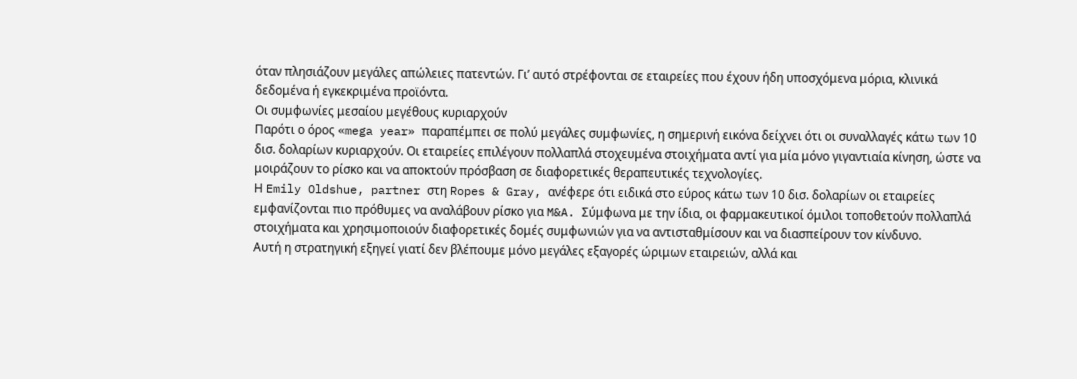όταν πλησιάζουν μεγάλες απώλειες πατεντών. Γι’ αυτό στρέφονται σε εταιρείες που έχουν ήδη υποσχόμενα μόρια, κλινικά δεδομένα ή εγκεκριμένα προϊόντα.
Οι συμφωνίες μεσαίου μεγέθους κυριαρχούν
Παρότι ο όρος «mega year» παραπέμπει σε πολύ μεγάλες συμφωνίες, η σημερινή εικόνα δείχνει ότι οι συναλλαγές κάτω των 10 δισ. δολαρίων κυριαρχούν. Οι εταιρείες επιλέγουν πολλαπλά στοχευμένα στοιχήματα αντί για μία μόνο γιγαντιαία κίνηση, ώστε να μοιράζουν το ρίσκο και να αποκτούν πρόσβαση σε διαφορετικές θεραπευτικές τεχνολογίες.
Η Emily Oldshue, partner στη Ropes & Gray, ανέφερε ότι ειδικά στο εύρος κάτω των 10 δισ. δολαρίων οι εταιρείες εμφανίζονται πιο πρόθυμες να αναλάβουν ρίσκο για M&A. Σύμφωνα με την ίδια, οι φαρμακευτικοί όμιλοι τοποθετούν πολλαπλά στοιχήματα και χρησιμοποιούν διαφορετικές δομές συμφωνιών για να αντισταθμίσουν και να διασπείρουν τον κίνδυνο.
Αυτή η στρατηγική εξηγεί γιατί δεν βλέπουμε μόνο μεγάλες εξαγορές ώριμων εταιρειών, αλλά και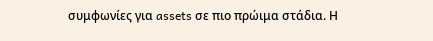συμφωνίες για assets σε πιο πρώιμα στάδια. Η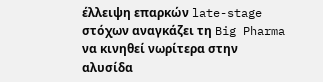έλλειψη επαρκών late-stage στόχων αναγκάζει τη Big Pharma να κινηθεί νωρίτερα στην αλυσίδα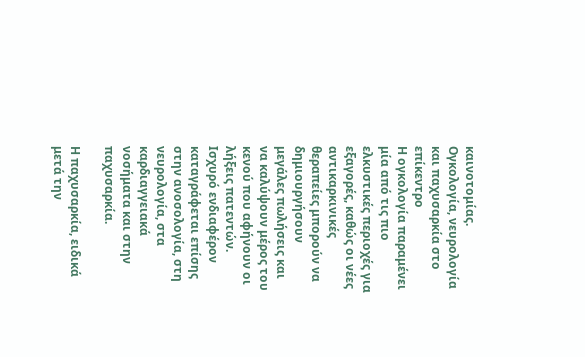καινοτομίας.
Ογκολογία, νευρολογία και παχυσαρκία στο επίκεντρο
Η ογκολογία παραμένει μία από τις πιο ελκυστικές περιοχές για εξαγορές, καθώς οι νέες αντικαρκινικές θεραπείες μπορούν να δημιουργήσουν μεγάλες πωλήσεις και να καλύψουν μέρος του κενού που αφήνουν οι λήξεις πατεντών. Ισχυρό ενδιαφέρον καταγράφεται επίσης στην ανοσολογία, στη νευρολογία, στα καρδιαγγειακά νοσήματα και στην παχυσαρκία.

Η παχυσαρκία, ειδικά μετά την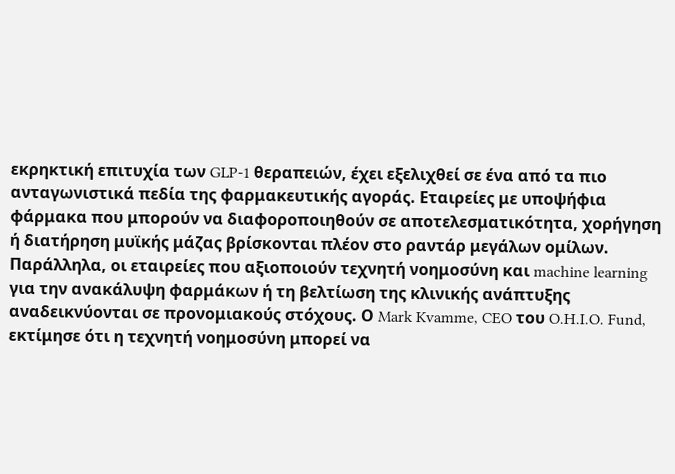εκρηκτική επιτυχία των GLP-1 θεραπειών, έχει εξελιχθεί σε ένα από τα πιο ανταγωνιστικά πεδία της φαρμακευτικής αγοράς. Εταιρείες με υποψήφια φάρμακα που μπορούν να διαφοροποιηθούν σε αποτελεσματικότητα, χορήγηση ή διατήρηση μυϊκής μάζας βρίσκονται πλέον στο ραντάρ μεγάλων ομίλων.
Παράλληλα, οι εταιρείες που αξιοποιούν τεχνητή νοημοσύνη και machine learning για την ανακάλυψη φαρμάκων ή τη βελτίωση της κλινικής ανάπτυξης αναδεικνύονται σε προνομιακούς στόχους. Ο Mark Kvamme, CEO του O.H.I.O. Fund, εκτίμησε ότι η τεχνητή νοημοσύνη μπορεί να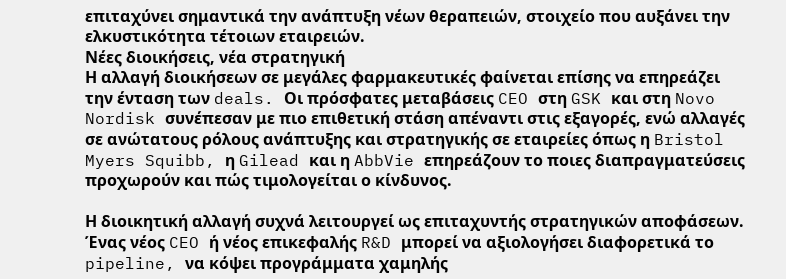επιταχύνει σημαντικά την ανάπτυξη νέων θεραπειών, στοιχείο που αυξάνει την ελκυστικότητα τέτοιων εταιρειών.
Νέες διοικήσεις, νέα στρατηγική
Η αλλαγή διοικήσεων σε μεγάλες φαρμακευτικές φαίνεται επίσης να επηρεάζει την ένταση των deals. Οι πρόσφατες μεταβάσεις CEO στη GSK και στη Novo Nordisk συνέπεσαν με πιο επιθετική στάση απέναντι στις εξαγορές, ενώ αλλαγές σε ανώτατους ρόλους ανάπτυξης και στρατηγικής σε εταιρείες όπως η Bristol Myers Squibb, η Gilead και η AbbVie επηρεάζουν το ποιες διαπραγματεύσεις προχωρούν και πώς τιμολογείται ο κίνδυνος.

Η διοικητική αλλαγή συχνά λειτουργεί ως επιταχυντής στρατηγικών αποφάσεων. Ένας νέος CEO ή νέος επικεφαλής R&D μπορεί να αξιολογήσει διαφορετικά το pipeline, να κόψει προγράμματα χαμηλής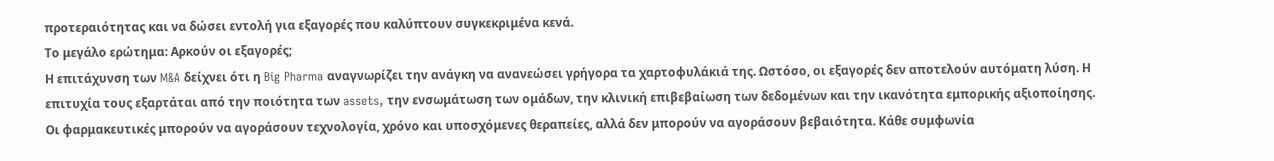προτεραιότητας και να δώσει εντολή για εξαγορές που καλύπτουν συγκεκριμένα κενά.
Το μεγάλο ερώτημα: Αρκούν οι εξαγορές;
Η επιτάχυνση των M&A δείχνει ότι η Big Pharma αναγνωρίζει την ανάγκη να ανανεώσει γρήγορα τα χαρτοφυλάκιά της. Ωστόσο, οι εξαγορές δεν αποτελούν αυτόματη λύση. Η επιτυχία τους εξαρτάται από την ποιότητα των assets, την ενσωμάτωση των ομάδων, την κλινική επιβεβαίωση των δεδομένων και την ικανότητα εμπορικής αξιοποίησης.
Οι φαρμακευτικές μπορούν να αγοράσουν τεχνολογία, χρόνο και υποσχόμενες θεραπείες, αλλά δεν μπορούν να αγοράσουν βεβαιότητα. Κάθε συμφωνία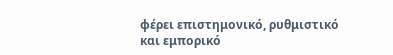φέρει επιστημονικό, ρυθμιστικό και εμπορικό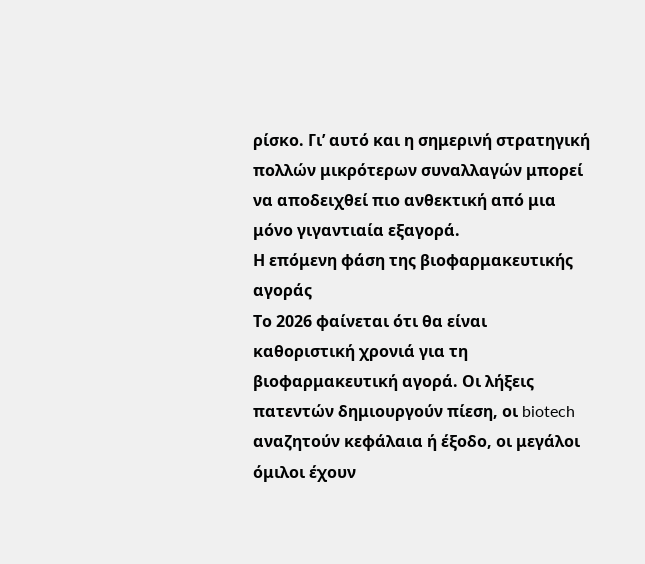ρίσκο. Γι’ αυτό και η σημερινή στρατηγική πολλών μικρότερων συναλλαγών μπορεί να αποδειχθεί πιο ανθεκτική από μια μόνο γιγαντιαία εξαγορά.
Η επόμενη φάση της βιοφαρμακευτικής αγοράς
Το 2026 φαίνεται ότι θα είναι καθοριστική χρονιά για τη βιοφαρμακευτική αγορά. Οι λήξεις πατεντών δημιουργούν πίεση, οι biotech αναζητούν κεφάλαια ή έξοδο, οι μεγάλοι όμιλοι έχουν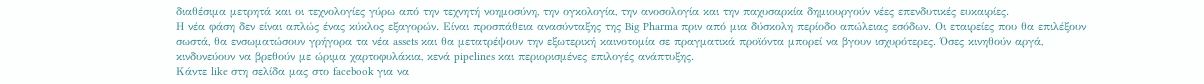διαθέσιμα μετρητά και οι τεχνολογίες γύρω από την τεχνητή νοημοσύνη, την ογκολογία, την ανοσολογία και την παχυσαρκία δημιουργούν νέες επενδυτικές ευκαιρίες.
Η νέα φάση δεν είναι απλώς ένας κύκλος εξαγορών. Είναι προσπάθεια ανασύνταξης της Big Pharma πριν από μια δύσκολη περίοδο απώλειας εσόδων. Οι εταιρείες που θα επιλέξουν σωστά, θα ενσωματώσουν γρήγορα τα νέα assets και θα μετατρέψουν την εξωτερική καινοτομία σε πραγματικά προϊόντα μπορεί να βγουν ισχυρότερες. Όσες κινηθούν αργά, κινδυνεύουν να βρεθούν με ώριμα χαρτοφυλάκια, κενά pipelines και περιορισμένες επιλογές ανάπτυξης.
Κάντε like στη σελίδα μας στο facebook για να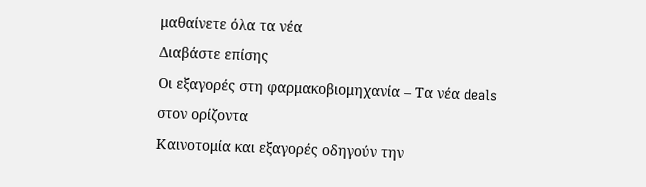μαθαίνετε όλα τα νέα
Διαβάστε επίσης
Οι εξαγορές στη φαρμακοβιομηχανία – Τα νέα deals στον ορίζοντα
Καινοτομία και εξαγορές οδηγούν την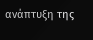ανάπτυξη της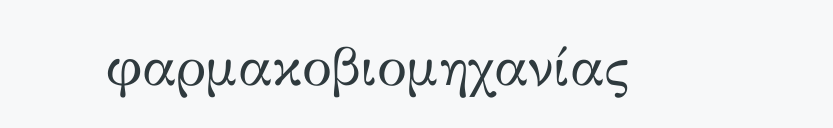φαρμακοβιομηχανίας